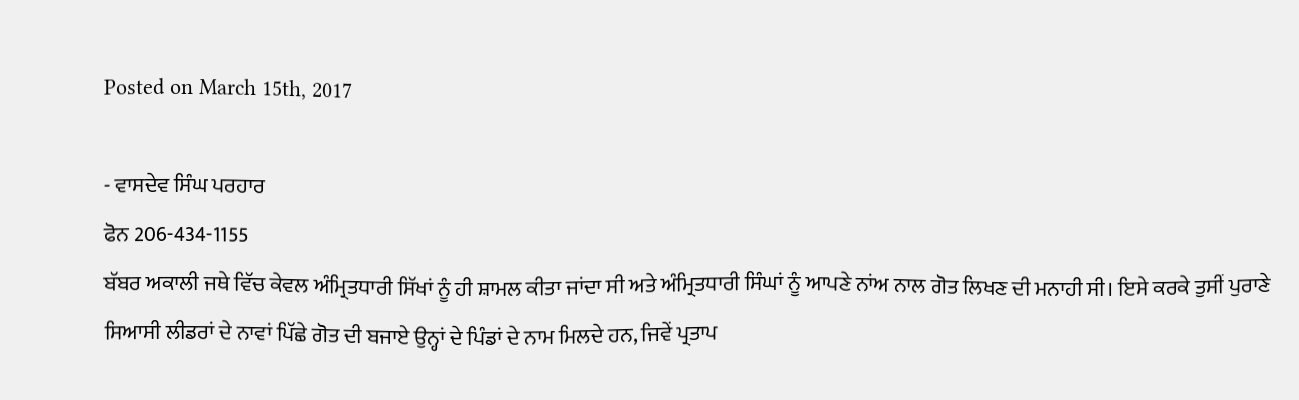Posted on March 15th, 2017

- ਵਾਸਦੇਵ ਸਿੰਘ ਪਰਹਾਰ
ਫੋਨ 206-434-1155
ਬੱਬਰ ਅਕਾਲੀ ਜਥੇ ਵਿੱਚ ਕੇਵਲ ਅੰਮ੍ਰਿਤਧਾਰੀ ਸਿੱਖਾਂ ਨੂੰ ਹੀ ਸ਼ਾਮਲ ਕੀਤਾ ਜਾਂਦਾ ਸੀ ਅਤੇ ਅੰਮ੍ਰਿਤਧਾਰੀ ਸਿੰਘਾਂ ਨੂੰ ਆਪਣੇ ਨਾਂਅ ਨਾਲ ਗੋਤ ਲਿਖਣ ਦੀ ਮਨਾਹੀ ਸੀ। ਇਸੇ ਕਰਕੇ ਤੁਸੀਂ ਪੁਰਾਣੇ ਸਿਆਸੀ ਲੀਡਰਾਂ ਦੇ ਨਾਵਾਂ ਪਿੱਛੇ ਗੋਤ ਦੀ ਬਜਾਏ ਉਨ੍ਹਾਂ ਦੇ ਪਿੰਡਾਂ ਦੇ ਨਾਮ ਮਿਲਦੇ ਹਨ, ਜਿਵੇਂ ਪ੍ਰਤਾਪ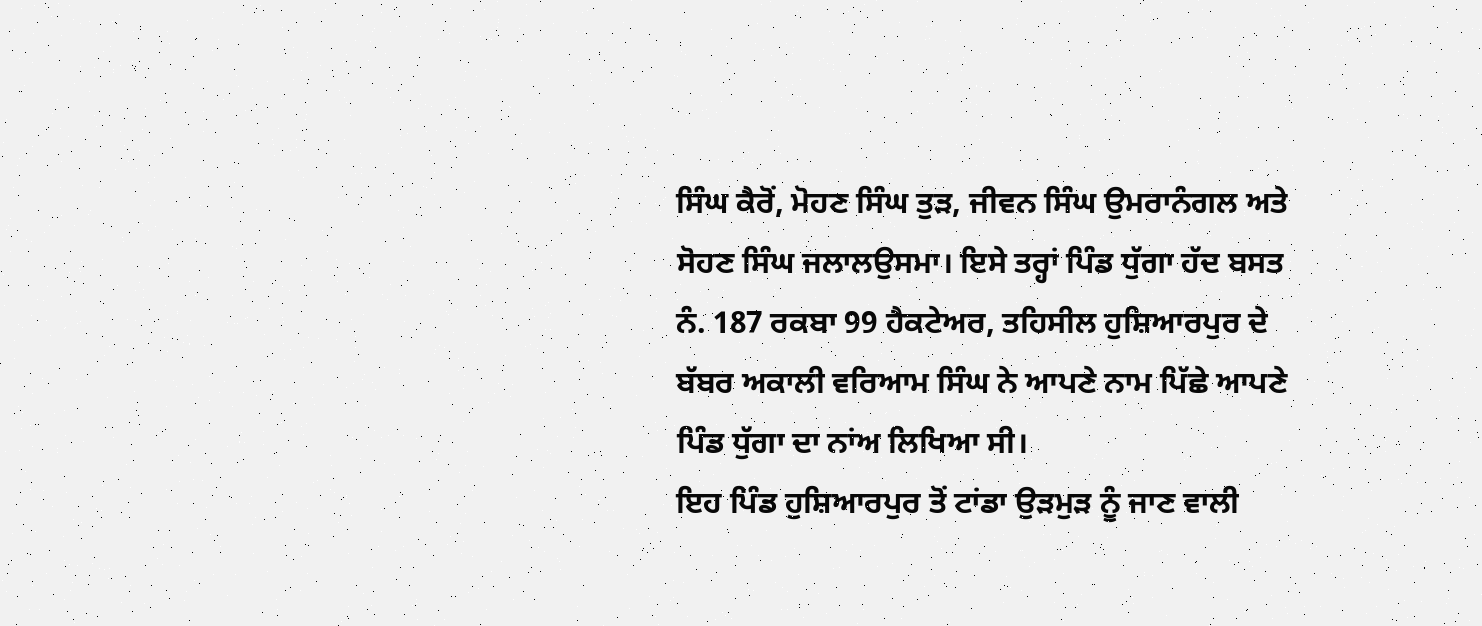ਸਿੰਘ ਕੈਰੋਂ, ਮੋਹਣ ਸਿੰਘ ਤੁੜ, ਜੀਵਨ ਸਿੰਘ ਉਮਰਾਨੰਗਲ ਅਤੇ ਸੋਹਣ ਸਿੰਘ ਜਲਾਲਉਸਮਾ। ਇਸੇ ਤਰ੍ਹਾਂ ਪਿੰਡ ਧੁੱਗਾ ਹੱਦ ਬਸਤ ਨੰ. 187 ਰਕਬਾ 99 ਹੈਕਟੇਅਰ, ਤਹਿਸੀਲ ਹੁਸ਼ਿਆਰਪੁਰ ਦੇ ਬੱਬਰ ਅਕਾਲੀ ਵਰਿਆਮ ਸਿੰਘ ਨੇ ਆਪਣੇ ਨਾਮ ਪਿੱਛੇ ਆਪਣੇ ਪਿੰਡ ਧੁੱਗਾ ਦਾ ਨਾਂਅ ਲਿਖਿਆ ਸੀ।
ਇਹ ਪਿੰਡ ਹੁਸ਼ਿਆਰਪੁਰ ਤੋਂ ਟਾਂਡਾ ਉੜਮੁੜ ਨੂੰ ਜਾਣ ਵਾਲੀ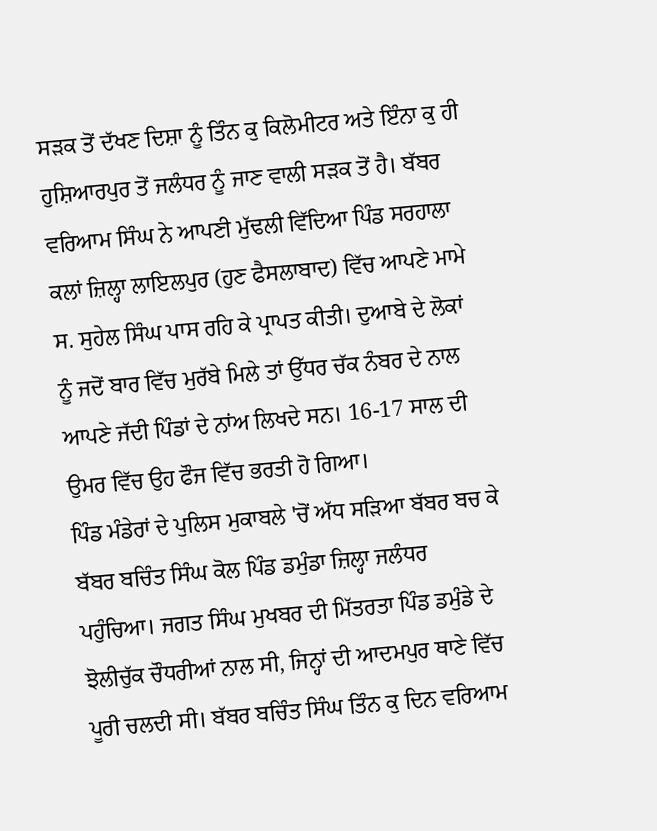ਸੜਕ ਤੋਂ ਦੱਖਣ ਦਿਸ਼ਾ ਨੂੰ ਤਿੰਨ ਕੁ ਕਿਲੋਮੀਟਰ ਅਤੇ ਇੰਨਾ ਕੁ ਹੀ ਹੁਸ਼ਿਆਰਪੁਰ ਤੋਂ ਜਲੰਧਰ ਨੂੰ ਜਾਣ ਵਾਲੀ ਸੜਕ ਤੋਂ ਹੈ। ਬੱਬਰ ਵਰਿਆਮ ਸਿੰਘ ਨੇ ਆਪਣੀ ਮੁੱਢਲੀ ਵਿੱਦਿਆ ਪਿੰਡ ਸਰਹਾਲਾ ਕਲਾਂ ਜ਼ਿਲ੍ਹਾ ਲਾਇਲਪੁਰ (ਹੁਣ ਫੈਸਲਾਬਾਦ) ਵਿੱਚ ਆਪਣੇ ਮਾਮੇ ਸ. ਸੁਹੇਲ ਸਿੰਘ ਪਾਸ ਰਹਿ ਕੇ ਪ੍ਰਾਪਤ ਕੀਤੀ। ਦੁਆਬੇ ਦੇ ਲੋਕਾਂ ਨੂੰ ਜਦੋਂ ਬਾਰ ਵਿੱਚ ਮੁਰੱਬੇ ਮਿਲੇ ਤਾਂ ਉੱਧਰ ਚੱਕ ਨੰਬਰ ਦੇ ਨਾਲ ਆਪਣੇ ਜੱਦੀ ਪਿੰਡਾਂ ਦੇ ਨਾਂਅ ਲਿਖਦੇ ਸਨ। 16-17 ਸਾਲ ਦੀ ਉਮਰ ਵਿੱਚ ਉਹ ਫੌਜ ਵਿੱਚ ਭਰਤੀ ਹੋ ਗਿਆ।
ਪਿੰਡ ਮੰਡੇਰਾਂ ਦੇ ਪੁਲਿਸ ਮੁਕਾਬਲੇ 'ਚੋਂ ਅੱਧ ਸੜਿਆ ਬੱਬਰ ਬਚ ਕੇ ਬੱਬਰ ਬਚਿੰਤ ਸਿੰਘ ਕੋਲ ਪਿੰਡ ਡਮੁੰਡਾ ਜ਼ਿਲ੍ਹਾ ਜਲੰਧਰ ਪਹੁੰਚਿਆ। ਜਗਤ ਸਿੰਘ ਮੁਖਬਰ ਦੀ ਮਿੱਤਰਤਾ ਪਿੰਡ ਡਮੁੰਡੇ ਦੇ ਝੋਲੀਚੁੱਕ ਚੌਧਰੀਆਂ ਨਾਲ ਸੀ, ਜਿਨ੍ਹਾਂ ਦੀ ਆਦਮਪੁਰ ਥਾਣੇ ਵਿੱਚ ਪੂਰੀ ਚਲਦੀ ਸੀ। ਬੱਬਰ ਬਚਿੰਤ ਸਿੰਘ ਤਿੰਨ ਕੁ ਦਿਨ ਵਰਿਆਮ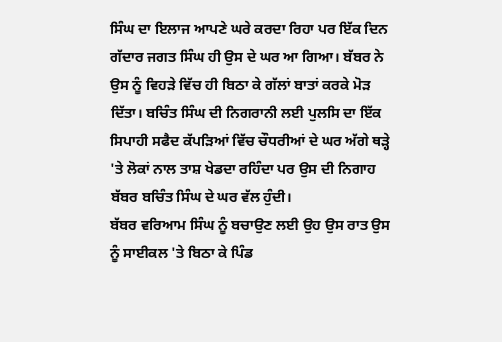ਸਿੰਘ ਦਾ ਇਲਾਜ ਆਪਣੇ ਘਰੇ ਕਰਦਾ ਰਿਹਾ ਪਰ ਇੱਕ ਦਿਨ ਗੱਦਾਰ ਜਗਤ ਸਿੰਘ ਹੀ ਉਸ ਦੇ ਘਰ ਆ ਗਿਆ। ਬੱਬਰ ਨੇ ਉਸ ਨੂੰ ਵਿਹੜੇ ਵਿੱਚ ਹੀ ਬਿਠਾ ਕੇ ਗੱਲਾਂ ਬਾਤਾਂ ਕਰਕੇ ਮੋੜ ਦਿੱਤਾ। ਬਚਿੰਤ ਸਿੰਘ ਦੀ ਨਿਗਰਾਨੀ ਲਈ ਪੁਲਸਿ ਦਾ ਇੱਕ ਸਿਪਾਹੀ ਸਫੈਦ ਕੱਪੜਿਆਂ ਵਿੱਚ ਚੌਧਰੀਆਂ ਦੇ ਘਰ ਅੱਗੇ ਥੜ੍ਹੇ 'ਤੇ ਲੋਕਾਂ ਨਾਲ ਤਾਸ਼ ਖੇਡਦਾ ਰਹਿੰਦਾ ਪਰ ਉਸ ਦੀ ਨਿਗਾਹ ਬੱਬਰ ਬਚਿੰਤ ਸਿੰਘ ਦੇ ਘਰ ਵੱਲ ਹੁੰਦੀ।
ਬੱਬਰ ਵਰਿਆਮ ਸਿੰਘ ਨੂੰ ਬਚਾਉਣ ਲਈ ਉਹ ਉਸ ਰਾਤ ਉਸ ਨੂੰ ਸਾਈਕਲ 'ਤੇ ਬਿਠਾ ਕੇ ਪਿੰਡ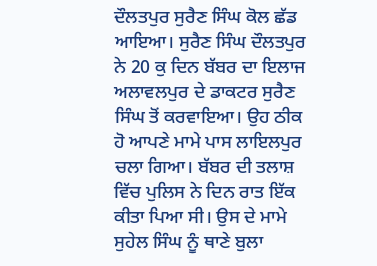ਦੌਲਤਪੁਰ ਸੁਰੈਣ ਸਿੰਘ ਕੋਲ ਛੱਡ ਆਇਆ। ਸੁਰੈਣ ਸਿੰਘ ਦੌਲਤਪੁਰ ਨੇ 20 ਕੁ ਦਿਨ ਬੱਬਰ ਦਾ ਇਲਾਜ ਅਲਾਵਲਪੁਰ ਦੇ ਡਾਕਟਰ ਸੁਰੈਣ ਸਿੰਘ ਤੋਂ ਕਰਵਾਇਆ। ਉਹ ਠੀਕ ਹੋ ਆਪਣੇ ਮਾਮੇ ਪਾਸ ਲਾਇਲਪੁਰ ਚਲਾ ਗਿਆ। ਬੱਬਰ ਦੀ ਤਲਾਸ਼ ਵਿੱਚ ਪੁਲਿਸ ਨੇ ਦਿਨ ਰਾਤ ਇੱਕ ਕੀਤਾ ਪਿਆ ਸੀ। ਉਸ ਦੇ ਮਾਮੇ ਸੁਹੇਲ ਸਿੰਘ ਨੂੰ ਥਾਣੇ ਬੁਲਾ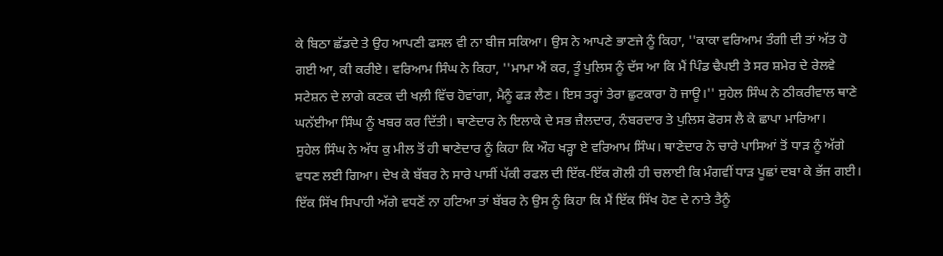ਕੇ ਬਿਠਾ ਛੱਡਦੇ ਤੇ ਉਹ ਆਪਣੀ ਫਸਲ ਵੀ ਨਾ ਬੀਜ ਸਕਿਆ। ਉਸ ਨੇ ਆਪਣੇ ਭਾਣਜੇ ਨੂੰ ਕਿਹਾ, ''ਕਾਕਾ ਵਰਿਆਮ ਤੰਗੀ ਦੀ ਤਾਂ ਅੱਤ ਹੋ ਗਈ ਆ, ਕੀ ਕਰੀਏ। ਵਰਿਆਮ ਸਿੰਘ ਨੇ ਕਿਹਾ, ''ਮਾਮਾ ਐਂ ਕਰ, ਤੂੰ ਪੁਲਿਸ ਨੂੰ ਦੱਸ ਆ ਕਿ ਮੈਂ ਪਿੰਡ ਢੈਪਈ ਤੇ ਸਰ ਸ਼ਮੇਰ ਦੇ ਰੇਲਵੇ ਸਟੇਸ਼ਨ ਦੇ ਲਾਗੇ ਕਣਕ ਦੀ ਖਲ਼ੀ ਵਿੱਚ ਹੋਵਾਂਗਾ, ਮੈਨੂੰ ਫੜ ਲੈਣ। ਇਸ ਤਰ੍ਹਾਂ ਤੇਰਾ ਛੁਟਕਾਰਾ ਹੋ ਜਾਊ।'' ਸੁਹੇਲ ਸਿੰਘ ਨੇ ਠੀਕਰੀਵਾਲ ਥਾਣੇ ਘਨੱਈਆ ਸਿੰਘ ਨੂੰ ਖਬਰ ਕਰ ਦਿੱਤੀ। ਥਾਣੇਦਾਰ ਨੇ ਇਲਾਕੇ ਦੇ ਸਭ ਜ਼ੈਲਦਾਰ, ਨੰਬਰਦਾਰ ਤੇ ਪੁਲਿਸ ਫੋਰਸ ਲੈ ਕੇ ਛਾਪਾ ਮਾਰਿਆ।
ਸੁਹੇਲ ਸਿੰਘ ਨੇ ਅੱਧ ਕੁ ਮੀਲ ਤੋਂ ਹੀ ਥਾਣੇਦਾਰ ਨੂੰ ਕਿਹਾ ਕਿ ਔਹ ਖੜ੍ਹਾ ਏ ਵਰਿਆਮ ਸਿੰਘ। ਥਾਣੇਦਾਰ ਨੇ ਚਾਰੇ ਪਾਸਿਆਂ ਤੋਂ ਧਾੜ ਨੂੰ ਅੱਗੇ ਵਧਣ ਲਈ ਗਿਆ। ਦੇਖ ਕੇ ਬੱਬਰ ਨੇ ਸਾਰੇ ਪਾਸੀਂ ਪੱਕੀ ਰਫਲ ਦੀ ਇੱਕ-ਇੱਕ ਗੋਲੀ ਹੀ ਚਲਾਈ ਕਿ ਮੰਗਵੀਂ ਧਾੜ ਪੂਛਾਂ ਦਬਾ ਕੇ ਭੱਜ ਗਈ। ਇੱਕ ਸਿੱਖ ਸਿਪਾਹੀ ਅੱਗੇ ਵਧਣੋਂ ਨਾ ਹਟਿਆ ਤਾਂ ਬੱਬਰ ਨੇ ਉਸ ਨੂੰ ਕਿਹਾ ਕਿ ਮੈਂ ਇੱਕ ਸਿੱਖ ਹੋਣ ਦੇ ਨਾਤੇ ਤੈਨੂੰ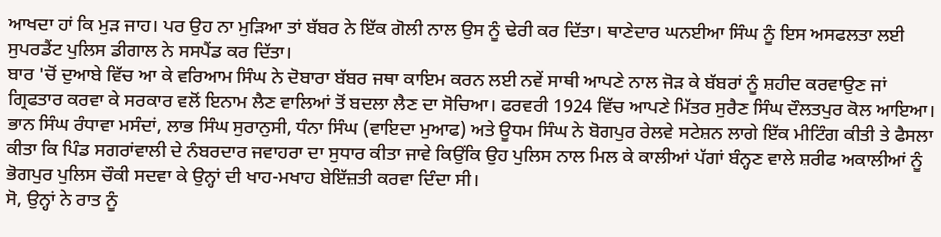ਆਖਦਾ ਹਾਂ ਕਿ ਮੁੜ ਜਾਹ। ਪਰ ਉਹ ਨਾ ਮੁੜਿਆ ਤਾਂ ਬੱਬਰ ਨੇ ਇੱਕ ਗੋਲੀ ਨਾਲ ਉਸ ਨੂੰ ਢੇਰੀ ਕਰ ਦਿੱਤਾ। ਥਾਣੇਦਾਰ ਘਨਈਆ ਸਿੰਘ ਨੂੰ ਇਸ ਅਸਫਲਤਾ ਲਈ ਸੁਪਰਡੈਂਟ ਪੁਲਿਸ ਡੀਗਾਲ ਨੇ ਸਸਪੈਂਡ ਕਰ ਦਿੱਤਾ।
ਬਾਰ 'ਚੋਂ ਦੁਆਬੇ ਵਿੱਚ ਆ ਕੇ ਵਰਿਆਮ ਸਿੰਘ ਨੇ ਦੋਬਾਰਾ ਬੱਬਰ ਜਥਾ ਕਾਇਮ ਕਰਨ ਲਈ ਨਵੇਂ ਸਾਥੀ ਆਪਣੇ ਨਾਲ ਜੋੜ ਕੇ ਬੱਬਰਾਂ ਨੂੰ ਸ਼ਹੀਦ ਕਰਵਾਉਣ ਜਾਂ ਗ੍ਰਿਫਤਾਰ ਕਰਵਾ ਕੇ ਸਰਕਾਰ ਵਲੋਂ ਇਨਾਮ ਲੈਣ ਵਾਲਿਆਂ ਤੋਂ ਬਦਲਾ ਲੈਣ ਦਾ ਸੋਚਿਆ। ਫਰਵਰੀ 1924 ਵਿੱਚ ਆਪਣੇ ਮਿੱਤਰ ਸੁਰੈਣ ਸਿੰਘ ਦੌਲਤਪੁਰ ਕੋਲ ਆਇਆ। ਭਾਨ ਸਿੰਘ ਰੰਧਾਵਾ ਮਸੰਦਾਂ, ਲਾਭ ਸਿੰਘ ਸੁਰਾਨੁਸੀ, ਧੰਨਾ ਸਿੰਘ (ਵਾਇਦਾ ਮੁਆਫ) ਅਤੇ ਊਧਮ ਸਿੰਘ ਨੇ ਬੋਗਪੁਰ ਰੇਲਵੇ ਸਟੇਸ਼ਨ ਲਾਗੇ ਇੱਕ ਮੀਟਿੰਗ ਕੀਤੀ ਤੇ ਫੈਸਲਾ ਕੀਤਾ ਕਿ ਪਿੰਡ ਸਗਰਾਂਵਾਲੀ ਦੇ ਨੰਬਰਦਾਰ ਜਵਾਹਰਾ ਦਾ ਸੁਧਾਰ ਕੀਤਾ ਜਾਵੇ ਕਿਉਂਕਿ ਉਹ ਪੁਲਿਸ ਨਾਲ ਮਿਲ ਕੇ ਕਾਲੀਆਂ ਪੱਗਾਂ ਬੰਨ੍ਹਣ ਵਾਲੇ ਸ਼ਰੀਫ ਅਕਾਲੀਆਂ ਨੂੰ ਭੋਗਪੁਰ ਪੁਲਿਸ ਚੌਕੀ ਸਦਵਾ ਕੇ ਉਨ੍ਹਾਂ ਦੀ ਖਾਹ-ਮਖਾਹ ਬੇਇੱਜ਼ਤੀ ਕਰਵਾ ਦਿੰਦਾ ਸੀ।
ਸੋ, ਉਨ੍ਹਾਂ ਨੇ ਰਾਤ ਨੂੰ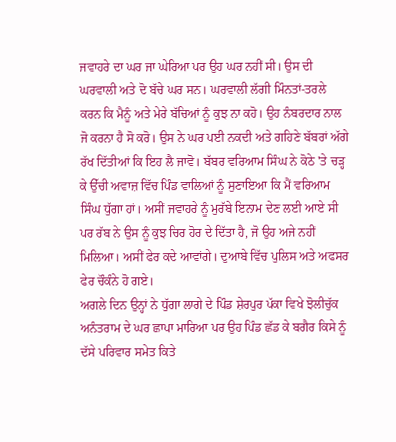ਜਵਾਹਰੇ ਦਾ ਘਰ ਜਾ ਘੇਰਿਆ ਪਰ ਉਹ ਘਰ ਨਹੀਂ ਸੀ। ਉਸ ਦੀ ਘਰਵਾਲੀ ਅਤੇ ਦੋ ਬੱਚੇ ਘਰ ਸਨ। ਘਰਵਾਲੀ ਲੱਗੀ ਮਿੰਨਤਾਂ-ਤਰਲੇ ਕਰਨ ਕਿ ਮੈਨੂੰ ਅਤੇ ਮੇਰੇ ਬੱਚਿਆਂ ਨੂੰ ਕੁਝ ਨਾ ਕਹੋ। ਉਹ ਨੰਬਰਦਾਰ ਨਾਲ ਜੋ ਕਰਨਾ ਹੈ ਸੋ ਕਰੋ। ਉਸ ਨੇ ਘਰ ਪਈ ਨਕਦੀ ਅਤੇ ਗਹਿਣੇ ਬੱਬਰਾਂ ਅੱਗੇ ਰੱਖ ਦਿੱਤੀਆਂ ਕਿ ਇਹ ਲੈ ਜਾਵੋ। ਬੱਬਰ ਵਰਿਆਮ ਸਿੰਘ ਨੇ ਕੋਠੇ 'ਤੇ ਚੜ੍ਹ ਕੇ ਉੱਚੀ ਅਵਾਜ਼ ਵਿੱਚ ਪਿੰਡ ਵਾਲਿਆਂ ਨੂੰ ਸੁਣਾਇਆ ਕਿ ਮੈਂ ਵਰਿਆਮ ਸਿੰਘ ਧੁੱਗਾ ਹਾਂ। ਅਸੀਂ ਜਵਾਹਰੇ ਨੂੰ ਮੁਰੱਬੇ ਇਨਾਮ ਦੇਣ ਲਈ ਆਏ ਸੀ ਪਰ ਰੱਬ ਨੇ ਉਸ ਨੂੰ ਕੁਝ ਚਿਰ ਹੋਰ ਦੇ ਦਿੱਤਾ ਹੈ, ਜੋ ਉਹ ਅਜੇ ਨਹੀਂ ਮਿਲਿਆ। ਅਸੀਂ ਫੇਰ ਕਦੇ ਆਵਾਂਗੇ। ਦੁਆਬੇ ਵਿੱਚ ਪੁਲਿਸ ਅਤੇ ਅਫਸਰ ਫੇਰ ਚੌਕੰਨੇ ਹੋ ਗਏ।
ਅਗਲੇ ਦਿਨ ਉਨ੍ਹਾਂ ਨੇ ਧੁੱਗਾ ਲਾਗੇ ਦੇ ਪਿੰਡ ਸ਼ੇਰਪੁਰ ਪੱਕਾ ਵਿਖੇ ਝੋਲੀਚੁੱਕ ਅਨੰਤਰਾਮ ਦੇ ਘਰ ਛਾਪਾ ਮਾਰਿਆ ਪਰ ਉਹ ਪਿੰਡ ਛੱਡ ਕੇ ਬਗੈਰ ਕਿਸੇ ਨੂੰ ਦੱਸੇ ਪਰਿਵਾਰ ਸਮੇਤ ਕਿਤੇ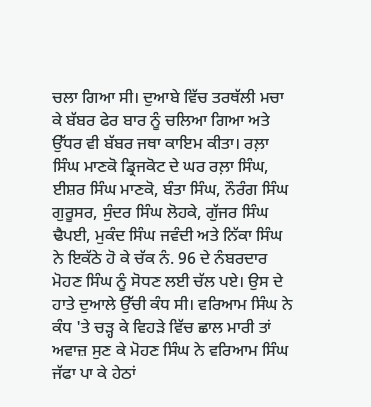ਚਲਾ ਗਿਆ ਸੀ। ਦੁਆਬੇ ਵਿੱਚ ਤਰਥੱਲੀ ਮਚਾ ਕੇ ਬੱਬਰ ਫੇਰ ਬਾਰ ਨੂੰ ਚਲਿਆ ਗਿਆ ਅਤੇ ਉੱਧਰ ਵੀ ਬੱਬਰ ਜਥਾ ਕਾਇਮ ਕੀਤਾ। ਰਲ਼ਾ ਸਿੰਘ ਮਾਣਕੋ ਡ੍ਰਿਜਕੋਟ ਦੇ ਘਰ ਰਲ਼ਾ ਸਿੰਘ, ਈਸ਼ਰ ਸਿੰਘ ਮਾਣਕੋ, ਬੰਤਾ ਸਿੰਘ, ਨੌਰੰਗ ਸਿੰਘ ਗੁਰੂਸਰ, ਸੁੰਦਰ ਸਿੰਘ ਲੋਹਕੇ, ਗੁੱਜਰ ਸਿੰਘ ਢੈਪਈ, ਮੁਕੰਦ ਸਿੰਘ ਜਵੰਦੀ ਅਤੇ ਨਿੱਕਾ ਸਿੰਘ ਨੇ ਇਕੱਠੇ ਹੋ ਕੇ ਚੱਕ ਨੰ. 96 ਦੇ ਨੰਬਰਦਾਰ ਮੋਹਣ ਸਿੰਘ ਨੂੰ ਸੋਧਣ ਲਈ ਚੱਲ ਪਏ। ਉਸ ਦੇ ਹਾਤੇ ਦੁਆਲੇ ਉੱਚੀ ਕੰਧ ਸੀ। ਵਰਿਆਮ ਸਿੰਘ ਨੇ ਕੰਧ 'ਤੇ ਚੜ੍ਹ ਕੇ ਵਿਹੜੇ ਵਿੱਚ ਛਾਲ ਮਾਰੀ ਤਾਂ ਅਵਾਜ਼ ਸੁਣ ਕੇ ਮੋਹਣ ਸਿੰਘ ਨੇ ਵਰਿਆਮ ਸਿੰਘ ਜੱਫਾ ਪਾ ਕੇ ਹੇਠਾਂ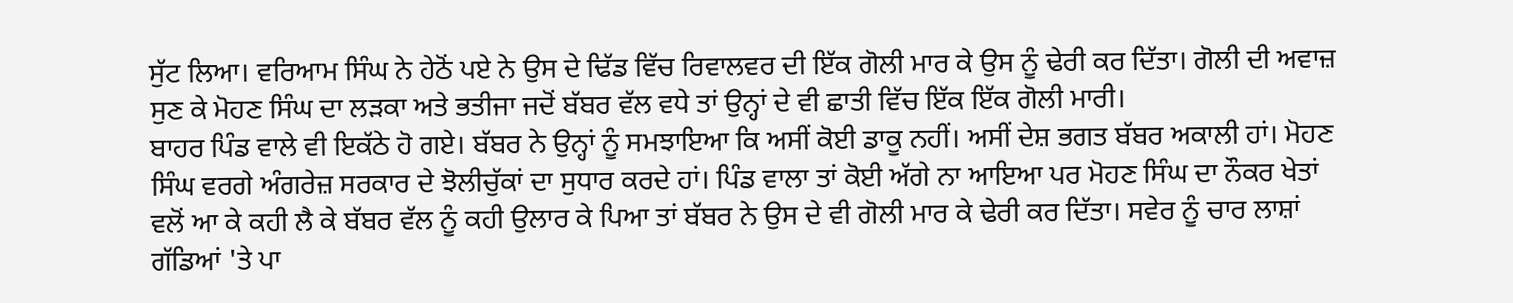ਸੁੱਟ ਲਿਆ। ਵਰਿਆਮ ਸਿੰਘ ਨੇ ਹੇਠੋਂ ਪਏ ਨੇ ਉਸ ਦੇ ਢਿੱਡ ਵਿੱਚ ਰਿਵਾਲਵਰ ਦੀ ਇੱਕ ਗੋਲੀ ਮਾਰ ਕੇ ਉਸ ਨੂੰ ਢੇਰੀ ਕਰ ਦਿੱਤਾ। ਗੋਲੀ ਦੀ ਅਵਾਜ਼ ਸੁਣ ਕੇ ਮੋਹਣ ਸਿੰਘ ਦਾ ਲੜਕਾ ਅਤੇ ਭਤੀਜਾ ਜਦੋਂ ਬੱਬਰ ਵੱਲ ਵਧੇ ਤਾਂ ਉਨ੍ਹਾਂ ਦੇ ਵੀ ਛਾਤੀ ਵਿੱਚ ਇੱਕ ਇੱਕ ਗੋਲੀ ਮਾਰੀ।
ਬਾਹਰ ਪਿੰਡ ਵਾਲੇ ਵੀ ਇਕੱਠੇ ਹੋ ਗਏ। ਬੱਬਰ ਨੇ ਉਨ੍ਹਾਂ ਨੂੰ ਸਮਝਾਇਆ ਕਿ ਅਸੀਂ ਕੋਈ ਡਾਕੂ ਨਹੀਂ। ਅਸੀਂ ਦੇਸ਼ ਭਗਤ ਬੱਬਰ ਅਕਾਲੀ ਹਾਂ। ਮੋਹਣ ਸਿੰਘ ਵਰਗੇ ਅੰਗਰੇਜ਼ ਸਰਕਾਰ ਦੇ ਝੋਲੀਚੁੱਕਾਂ ਦਾ ਸੁਧਾਰ ਕਰਦੇ ਹਾਂ। ਪਿੰਡ ਵਾਲਾ ਤਾਂ ਕੋਈ ਅੱਗੇ ਨਾ ਆਇਆ ਪਰ ਮੋਹਣ ਸਿੰਘ ਦਾ ਨੌਕਰ ਖੇਤਾਂ ਵਲੋਂ ਆ ਕੇ ਕਹੀ ਲੈ ਕੇ ਬੱਬਰ ਵੱਲ ਨੂੰ ਕਹੀ ਉਲਾਰ ਕੇ ਪਿਆ ਤਾਂ ਬੱਬਰ ਨੇ ਉਸ ਦੇ ਵੀ ਗੋਲੀ ਮਾਰ ਕੇ ਢੇਰੀ ਕਰ ਦਿੱਤਾ। ਸਵੇਰ ਨੂੰ ਚਾਰ ਲਾਸ਼ਾਂ ਗੱਡਿਆਂ 'ਤੇ ਪਾ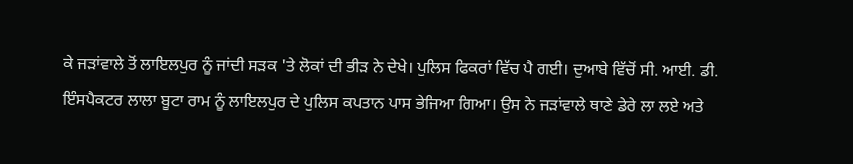ਕੇ ਜੜਾਂਵਾਲੇ ਤੋਂ ਲਾਇਲਪੁਰ ਨੂੰ ਜਾਂਦੀ ਸੜਕ 'ਤੇ ਲੋਕਾਂ ਦੀ ਭੀੜ ਨੇ ਦੇਖੇ। ਪੁਲਿਸ ਫਿਕਰਾਂ ਵਿੱਚ ਪੈ ਗਈ। ਦੁਆਬੇ ਵਿੱਚੋਂ ਸੀ. ਆਈ. ਡੀ. ਇੰਸਪੈਕਟਰ ਲਾਲਾ ਬੂਟਾ ਰਾਮ ਨੂੰ ਲਾਇਲਪੁਰ ਦੇ ਪੁਲਿਸ ਕਪਤਾਨ ਪਾਸ ਭੇਜਿਆ ਗਿਆ। ਉਸ ਨੇ ਜੜਾਂਵਾਲੇ ਥਾਣੇ ਡੇਰੇ ਲਾ ਲਏ ਅਤੇ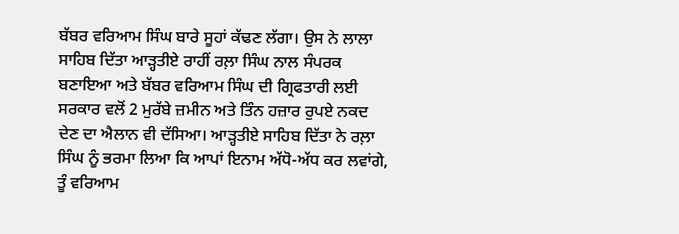ਬੱਬਰ ਵਰਿਆਮ ਸਿੰਘ ਬਾਰੇ ਸੂਹਾਂ ਕੱਢਣ ਲੱਗਾ। ਉਸ ਨੇ ਲਾਲਾ ਸਾਹਿਬ ਦਿੱਤਾ ਆੜ੍ਹਤੀਏ ਰਾਹੀਂ ਰਲ਼ਾ ਸਿੰਘ ਨਾਲ ਸੰਪਰਕ ਬਣਾਇਆ ਅਤੇ ਬੱਬਰ ਵਰਿਆਮ ਸਿੰਘ ਦੀ ਗ੍ਰਿਫਤਾਰੀ ਲਈ ਸਰਕਾਰ ਵਲੋਂ 2 ਮੁਰੱਬੇ ਜ਼ਮੀਨ ਅਤੇ ਤਿੰਨ ਹਜ਼ਾਰ ਰੁਪਏ ਨਕਦ ਦੇਣ ਦਾ ਐਲਾਨ ਵੀ ਦੱਸਿਆ। ਆੜ੍ਹਤੀਏ ਸਾਹਿਬ ਦਿੱਤਾ ਨੇ ਰਲ਼ਾ ਸਿੰਘ ਨੂੰ ਭਰਮਾ ਲਿਆ ਕਿ ਆਪਾਂ ਇਨਾਮ ਅੱਧੋ-ਅੱਧ ਕਰ ਲਵਾਂਗੇ, ਤੂੰ ਵਰਿਆਮ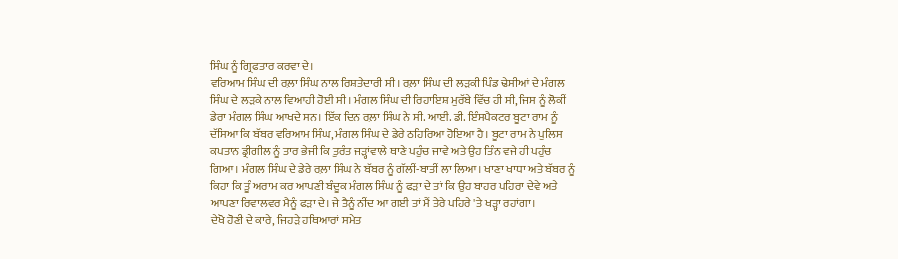ਸਿੰਘ ਨੂੰ ਗ੍ਰਿਫਤਾਰ ਕਰਵਾ ਦੇ।
ਵਰਿਆਮ ਸਿੰਘ ਦੀ ਰਲ਼ਾ ਸਿੰਘ ਨਾਲ ਰਿਸ਼ਤੇਦਾਰੀ ਸੀ। ਰਲ਼ਾ ਸਿੰਘ ਦੀ ਲੜਕੀ ਪਿੰਡ ਢੇਸੀਆਂ ਦੇ ਮੰਗਲ ਸਿੰਘ ਦੇ ਲੜਕੇ ਨਾਲ ਵਿਆਹੀ ਹੋਈ ਸੀ। ਮੰਗਲ ਸਿੰਘ ਦੀ ਰਿਹਾਇਸ਼ ਮੁਰੱਬੇ ਵਿੱਚ ਹੀ ਸੀ, ਜਿਸ ਨੂੰ ਲੋਕੀਂ ਡੇਰਾ ਮੰਗਲ ਸਿੰਘ ਆਖਦੇ ਸਨ। ਇੱਕ ਦਿਨ ਰਲ਼ਾ ਸਿੰਘ ਨੇ ਸੀ. ਆਈ. ਡੀ. ਇੰਸਪੈਕਟਰ ਬੂਟਾ ਰਾਮ ਨੂੰ ਦੱਸਿਆ ਕਿ ਬੱਬਰ ਵਰਿਆਮ ਸਿੰਘ, ਮੰਗਲ ਸਿੰਘ ਦੇ ਡੇਰੇ ਠਹਿਰਿਆ ਹੋਇਆ ਹੈ। ਬੂਟਾ ਰਾਮ ਨੇ ਪੁਲਿਸ ਕਪਤਾਨ ਡ੍ਰੀਗੀਲ ਨੂੰ ਤਾਰ ਭੇਜੀ ਕਿ ਤੁਰੰਤ ਜੜ੍ਹਾਂਵਾਲੇ ਥਾਣੇ ਪਹੁੰਚ ਜਾਵੇ ਅਤੇ ਉਹ ਤਿੰਨ ਵਜੇ ਹੀ ਪਹੁੰਚ ਗਿਆ। ਮੰਗਲ ਸਿੰਘ ਦੇ ਡੇਰੇ ਰਲ਼ਾ ਸਿੰਘ ਨੇ ਬੱਬਰ ਨੂੰ ਗੱਲੀਂ-ਬਾਤੀਂ ਲਾ ਲਿਆ। ਖਾਣਾ ਖਾਧਾ ਅਤੇ ਬੱਬਰ ਨੂੰ ਕਿਹਾ ਕਿ ਤੂੰ ਅਰਾਮ ਕਰ ਆਪਣੀ ਬੰਦੂਕ ਮੰਗਲ ਸਿੰਘ ਨੂੰ ਫੜਾ ਦੇ ਤਾਂ ਕਿ ਉਹ ਬਾਹਰ ਪਹਿਰਾ ਦੇਵੇ ਅਤੇ ਆਪਣਾ ਰਿਵਾਲਵਰ ਮੈਨੂੰ ਫੜਾ ਦੇ। ਜੇ ਤੈਨੂੰ ਨੀਂਦ ਆ ਗਈ ਤਾਂ ਮੈਂ ਤੇਰੇ ਪਹਿਰੇ 'ਤੇ ਖੜ੍ਹਾ ਰਹਾਂਗਾ।
ਦੇਖੋ ਹੋਣੀ ਦੇ ਕਾਰੇ, ਜਿਹੜੇ ਹਥਿਆਰਾਂ ਸਮੇਤ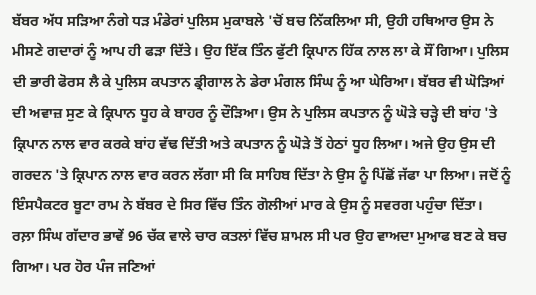ਬੱਬਰ ਅੱਧ ਸੜਿਆ ਨੰਗੇ ਧੜ ਮੰਡੇਰਾਂ ਪੁਲਿਸ ਮੁਕਾਬਲੇ 'ਚੋਂ ਬਚ ਨਿੱਕਲਿਆ ਸੀ, ਉਹੀ ਹਥਿਆਰ ਉਸ ਨੇ ਮੀਸਣੇ ਗਦਾਰਾਂ ਨੂੰ ਆਪ ਹੀ ਫੜਾ ਦਿੱਤੇ। ਉਹ ਇੱਕ ਤਿੰਨ ਫੁੱਟੀ ਕ੍ਰਿਪਾਨ ਹਿੱਕ ਨਾਲ ਲਾ ਕੇ ਸੌਂ ਗਿਆ। ਪੁਲਿਸ ਦੀ ਭਾਰੀ ਫੋਰਸ ਲੈ ਕੇ ਪੁਲਿਸ ਕਪਤਾਨ ਡ੍ਰੀਗਾਲ ਨੇ ਡੇਰਾ ਮੰਗਲ ਸਿੰਘ ਨੂੰ ਆ ਘੇਰਿਆ। ਬੱਬਰ ਵੀ ਘੋੜਿਆਂ ਦੀ ਅਵਾਜ਼ ਸੁਣ ਕੇ ਕ੍ਰਿਪਾਨ ਧੂਹ ਕੇ ਬਾਹਰ ਨੂੰ ਦੌੜਿਆ। ਉਸ ਨੇ ਪੁਲਿਸ ਕਪਤਾਨ ਨੂੰ ਘੋੜੇ ਚੜ੍ਹੇ ਦੀ ਬਾਂਹ 'ਤੇ ਕ੍ਰਿਪਾਨ ਨਾਲ ਵਾਰ ਕਰਕੇ ਬਾਂਹ ਵੱਢ ਦਿੱਤੀ ਅਤੇ ਕਪਤਾਨ ਨੂੰ ਘੋੜੇ ਤੋਂ ਹੇਠਾਂ ਧੂਹ ਲਿਆ। ਅਜੇ ਉਹ ਉਸ ਦੀ ਗਰਦਨ 'ਤੇ ਕ੍ਰਿਪਾਨ ਨਾਲ ਵਾਰ ਕਰਨ ਲੱਗਾ ਸੀ ਕਿ ਸਾਹਿਬ ਦਿੱਤਾ ਨੇ ਉਸ ਨੂੰ ਪਿੱਛੋਂ ਜੱਫਾ ਪਾ ਲਿਆ। ਜਦੋਂ ਨੂੰ ਇੰਸਪੈਕਟਰ ਬੂਟਾ ਰਾਮ ਨੇ ਬੱਬਰ ਦੇ ਸਿਰ ਵਿੱਚ ਤਿੰਨ ਗੋਲੀਆਂ ਮਾਰ ਕੇ ਉਸ ਨੂੰ ਸਵਰਗ ਪਹੁੰਚਾ ਦਿੱਤਾ।
ਰਲ਼ਾ ਸਿੰਘ ਗੱਦਾਰ ਭਾਵੇਂ 96 ਚੱਕ ਵਾਲੇ ਚਾਰ ਕਤਲਾਂ ਵਿੱਚ ਸ਼ਾਮਲ ਸੀ ਪਰ ਉਹ ਵਾਅਦਾ ਮੁਆਫ ਬਣ ਕੇ ਬਚ ਗਿਆ। ਪਰ ਹੋਰ ਪੰਜ ਜਣਿਆਂ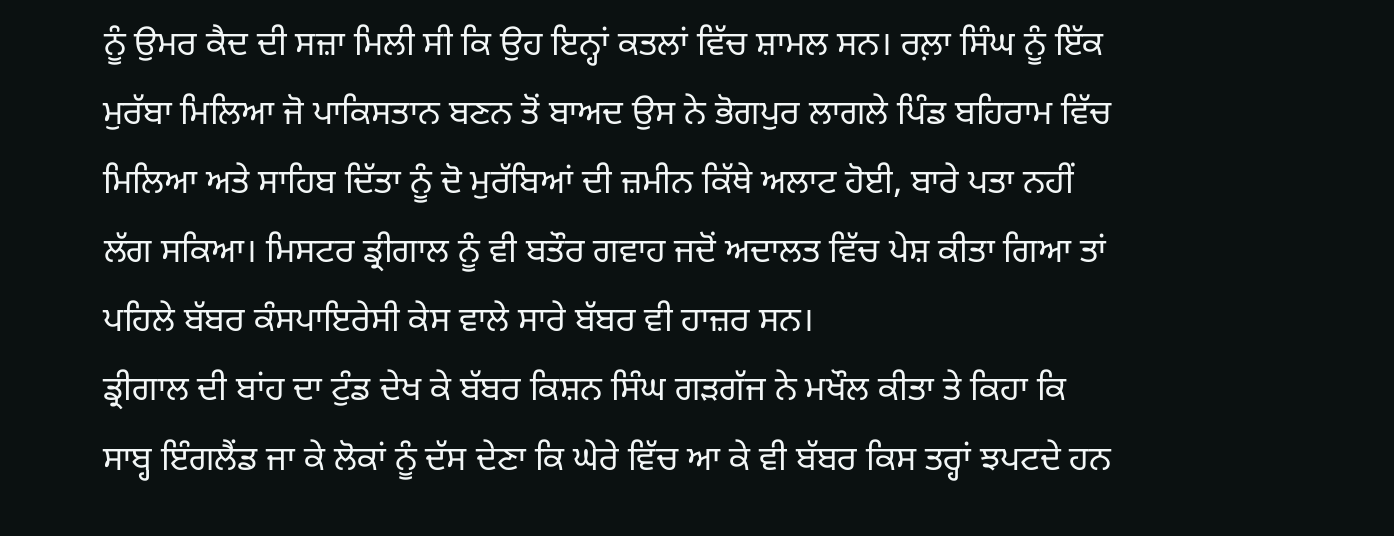ਨੂੰ ਉਮਰ ਕੈਦ ਦੀ ਸਜ਼ਾ ਮਿਲੀ ਸੀ ਕਿ ਉਹ ਇਨ੍ਹਾਂ ਕਤਲਾਂ ਵਿੱਚ ਸ਼ਾਮਲ ਸਨ। ਰਲ਼ਾ ਸਿੰਘ ਨੂੰ ਇੱਕ ਮੁਰੱਬਾ ਮਿਲਿਆ ਜੋ ਪਾਕਿਸਤਾਨ ਬਣਨ ਤੋਂ ਬਾਅਦ ਉਸ ਨੇ ਭੋਗਪੁਰ ਲਾਗਲੇ ਪਿੰਡ ਬਹਿਰਾਮ ਵਿੱਚ ਮਿਲਿਆ ਅਤੇ ਸਾਹਿਬ ਦਿੱਤਾ ਨੂੰ ਦੋ ਮੁਰੱਬਿਆਂ ਦੀ ਜ਼ਮੀਨ ਕਿੱਥੇ ਅਲਾਟ ਹੋਈ, ਬਾਰੇ ਪਤਾ ਨਹੀਂ ਲੱਗ ਸਕਿਆ। ਮਿਸਟਰ ਡ੍ਰੀਗਾਲ ਨੂੰ ਵੀ ਬਤੌਰ ਗਵਾਹ ਜਦੋਂ ਅਦਾਲਤ ਵਿੱਚ ਪੇਸ਼ ਕੀਤਾ ਗਿਆ ਤਾਂ ਪਹਿਲੇ ਬੱਬਰ ਕੰਸਪਾਇਰੇਸੀ ਕੇਸ ਵਾਲੇ ਸਾਰੇ ਬੱਬਰ ਵੀ ਹਾਜ਼ਰ ਸਨ।
ਡ੍ਰੀਗਾਲ ਦੀ ਬਾਂਹ ਦਾ ਟੁੰਡ ਦੇਖ ਕੇ ਬੱਬਰ ਕਿਸ਼ਨ ਸਿੰਘ ਗੜਗੱਜ ਨੇ ਮਖੌਲ ਕੀਤਾ ਤੇ ਕਿਹਾ ਕਿ ਸਾਬ੍ਹ ਇੰਗਲੈਂਡ ਜਾ ਕੇ ਲੋਕਾਂ ਨੂੰ ਦੱਸ ਦੇਣਾ ਕਿ ਘੇਰੇ ਵਿੱਚ ਆ ਕੇ ਵੀ ਬੱਬਰ ਕਿਸ ਤਰ੍ਹਾਂ ਝਪਟਦੇ ਹਨ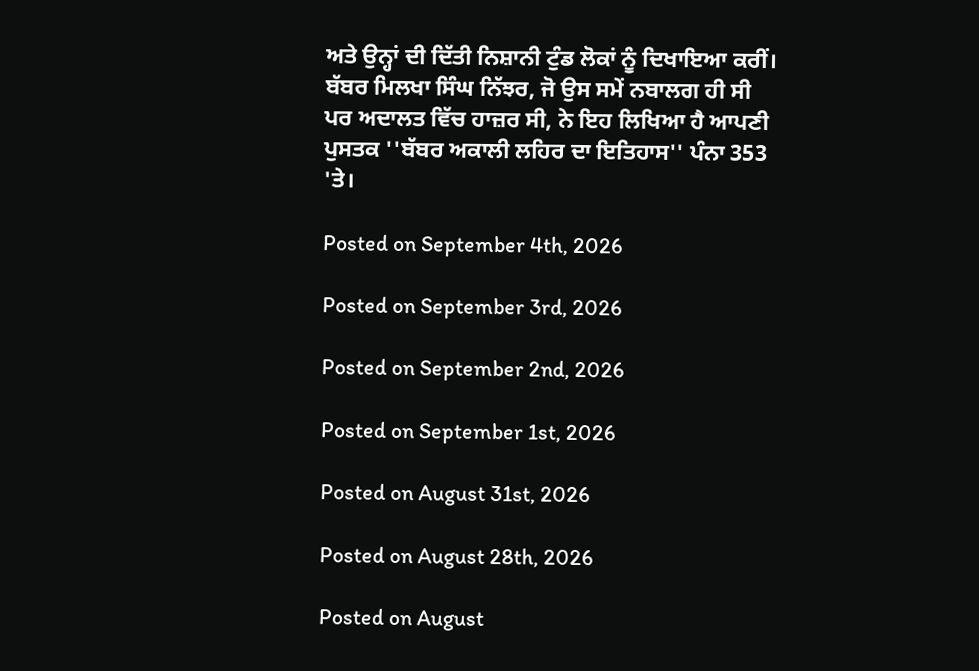ਅਤੇ ਉਨ੍ਹਾਂ ਦੀ ਦਿੱਤੀ ਨਿਸ਼ਾਨੀ ਟੁੰਡ ਲੋਕਾਂ ਨੂੰ ਦਿਖਾਇਆ ਕਰੀਂ। ਬੱਬਰ ਮਿਲਖਾ ਸਿੰਘ ਨਿੱਝਰ, ਜੋ ਉਸ ਸਮੇਂ ਨਬਾਲਗ ਹੀ ਸੀ ਪਰ ਅਦਾਲਤ ਵਿੱਚ ਹਾਜ਼ਰ ਸੀ, ਨੇ ਇਹ ਲਿਖਿਆ ਹੈ ਆਪਣੀ ਪੁਸਤਕ ''ਬੱਬਰ ਅਕਾਲੀ ਲਹਿਰ ਦਾ ਇਤਿਹਾਸ'' ਪੰਨਾ 353 'ਤੇ।

Posted on September 4th, 2026

Posted on September 3rd, 2026

Posted on September 2nd, 2026

Posted on September 1st, 2026

Posted on August 31st, 2026

Posted on August 28th, 2026

Posted on August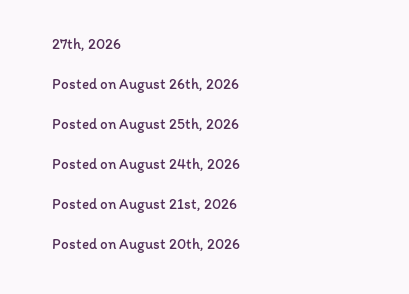27th, 2026

Posted on August 26th, 2026

Posted on August 25th, 2026

Posted on August 24th, 2026

Posted on August 21st, 2026

Posted on August 20th, 2026